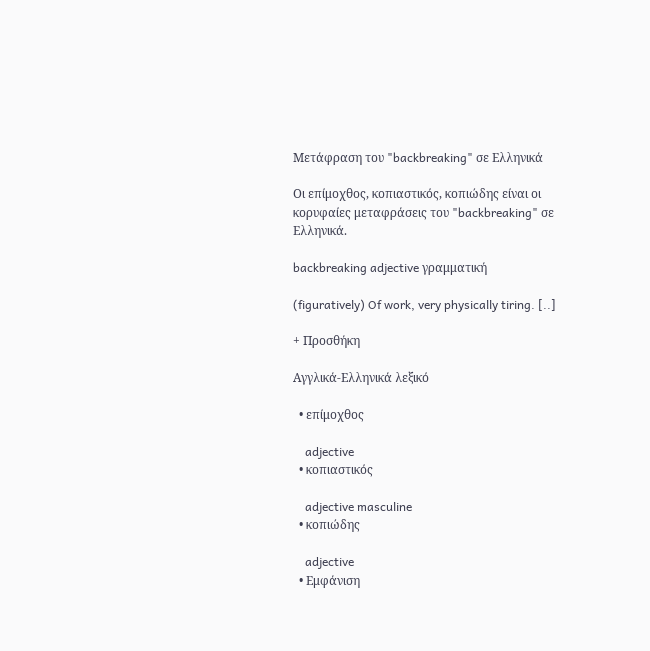Μετάφραση του "backbreaking" σε Ελληνικά

Οι επίμοχθος, κοπιαστικός, κοπιώδης είναι οι κορυφαίες μεταφράσεις του "backbreaking" σε Ελληνικά.

backbreaking adjective γραμματική

(figuratively) Of work, very physically tiring. [..]

+ Προσθήκη

Αγγλικά-Ελληνικά λεξικό

  • επίμοχθος

    adjective
  • κοπιαστικός

    adjective masculine
  • κοπιώδης

    adjective
  • Εμφάνιση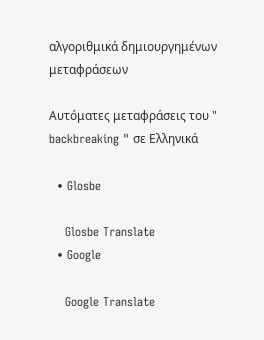αλγοριθμικά δημιουργημένων μεταφράσεων

Αυτόματες μεταφράσεις του " backbreaking " σε Ελληνικά

  • Glosbe

    Glosbe Translate
  • Google

    Google Translate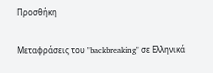Προσθήκη

Μεταφράσεις του "backbreaking" σε Ελληνικά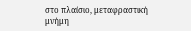στο πλαίσιο, μεταφραστική μνήμη